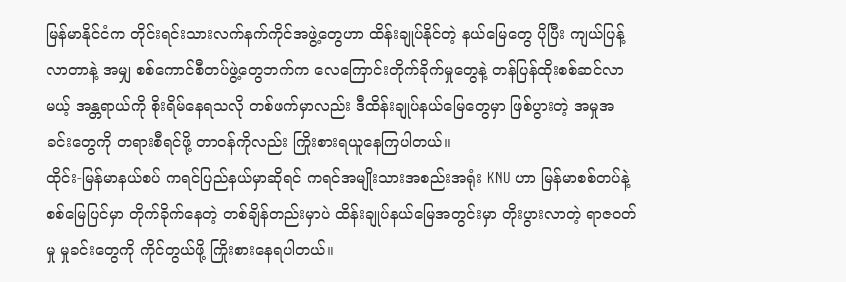မြန်မာနိုင်ငံက တိုင်းရင်းသားလက်နက်ကိုင်အဖွဲ့တွေဟာ ထိန်းချုပ်နိုင်တဲ့ နယ်မြေတွေ ပိုပြီး ကျယ်ပြန့်လာတာနဲ့ အမျှ စစ်ကောင်စီတပ်ဖွဲ့တွေဘက်က လေကြောင်းတိုက်ခိုက်မှုတွေနဲ့ တန်ပြန်ထိုးစစ်ဆင်လာမယ့် အန္တရာယ်ကို စိုးရိမ်နေရသလို တစ်ဖက်မှာလည်း ဒီထိန်းချုပ်နယ်မြေတွေမှာ ဖြစ်ပွားတဲ့ အမှုအခင်းတွေကို တရားစီရင်ဖို့ တာဝန်ကိုလည်း ကြိုးစားရယူနေကြပါတယ်။
ထိုင်း-မြန်မာနယ်စပ် ကရင်ပြည်နယ်မှာဆိုရင် ကရင်အမျိုးသားအစည်းအရုံး KNU ဟာ မြန်မာစစ်တပ်နဲ့ စစ်မြေပြင်မှာ တိုက်ခိုက်နေတဲ့ တစ်ချိန်တည်းမှာပဲ ထိန်းချုပ်နယ်မြေအတွင်းမှာ တိုးပွားလာတဲ့ ရာဇဝတ်မှု မှုခင်းတွေကို ကိုင်တွယ်ဖို့ ကြိုးစားနေရပါတယ်။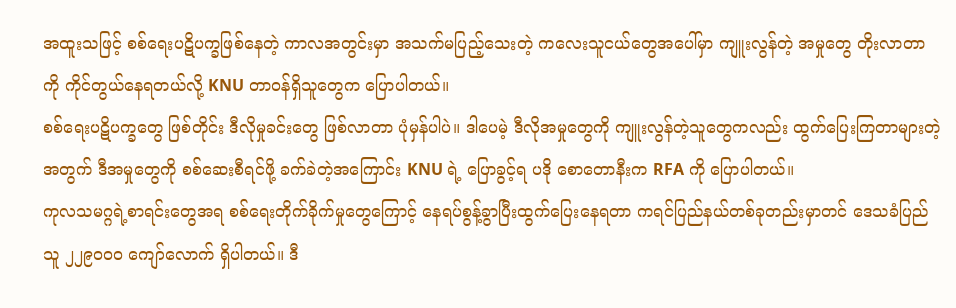အထူးသဖြင့် စစ်ရေးပဋိပက္ခဖြစ်နေတဲ့ ကာလအတွင်းမှာ အသက်မပြည့်သေးတဲ့ ကလေးသူငယ်တွေအပေါ်မှာ ကျူးလွန်တဲ့ အမှုတွေ တိုးလာတာကို ကိုင်တွယ်နေရတယ်လို့ KNU တာဝန်ရှိသူတွေက ပြောပါတယ်။
စစ်ရေးပဋိပက္ခတွေ ဖြစ်တိုင်း ဒီလိုမှုခင်းတွေ ဖြစ်လာတာ ပုံမှန်ပါပဲ။ ဒါပေမဲ့ ဒီလိုအမှုတွေကို ကျူးလွန်တဲ့သူတွေကလည်း ထွက်ပြေးကြတာများတဲ့အတွက် ဒီအမှုတွေကို စစ်ဆေးစီရင်ဖို့ ခက်ခဲတဲ့အကြောင်း KNU ရဲ့ ပြောခွင့်ရ ပဒို စောတောနီးက RFA ကို ပြောပါတယ်။
ကုလသမဂ္ဂရဲ့စာရင်းတွေအရ စစ်ရေးတိုက်ခိုက်မှုတွေကြောင့် နေရပ်စွန့်ခွာပြီးထွက်ပြေးနေရတာ ကရင်ပြည်နယ်တစ်ခုတည်းမှာတင် ဒေသခံပြည်သူ ၂၂၉၀၀၀ ကျော်လောက် ရှိပါတယ်။ ဒီ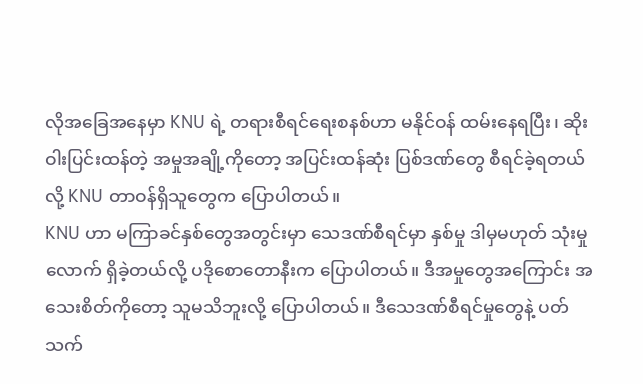လိုအခြေအနေမှာ KNU ရဲ့ တရားစီရင်ရေးစနစ်ဟာ မနိုင်ဝန် ထမ်းနေရပြီး၊ ဆိုးဝါးပြင်းထန်တဲ့ အမှုအချို့ကိုတော့ အပြင်းထန်ဆုံး ပြစ်ဒဏ်တွေ စီရင်ခဲ့ရတယ်လို့ KNU တာဝန်ရှိသူတွေက ပြောပါတယ်။
KNU ဟာ မကြာခင်နှစ်တွေအတွင်းမှာ သေဒဏ်စီရင်မှာ နှစ်မှု ဒါမှမဟုတ် သုံးမှုလောက် ရှိခဲ့တယ်လို့ ပဒိုစောတောနီးက ပြောပါတယ်။ ဒီအမှုတွေအကြောင်း အသေးစိတ်ကိုတော့ သူမသိဘူးလို့ ပြောပါတယ်။ ဒီသေဒဏ်စီရင်မှုတွေနဲ့ ပတ်သက်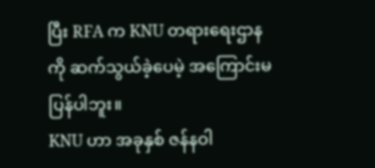ပြီး RFA က KNU တရားရေးဌာနကို ဆက်သွယ်ခဲ့ပေမဲ့ အကြောင်းမပြန်ပါဘူး။
KNU ဟာ အခုနှစ် ဇန်နဝါ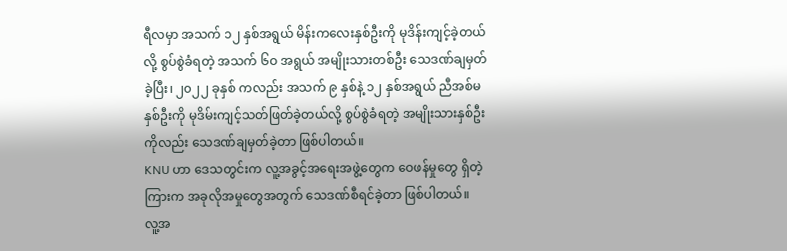ရီလမှာ အသက် ၁၂ နှစ်အရွယ် မိန်းကလေးနှစ်ဦးကို မုဒိန်းကျင့်ခဲ့တယ်လို့ စွပ်စွဲခံရတဲ့ အသက် ၆ဝ အရွယ် အမျိုးသားတစ်ဦး သေဒဏ်ချမှတ်ခဲ့ပြီး၊ ၂၀၂၂ ခုနှစ် ကလည်း အသက် ၉ နှစ်နဲ့ ၁၂ နှစ်အရွယ် ညီအစ်မနှစ်ဦးကို မုဒိမ်းကျင့်သတ်ဖြတ်ခဲ့တယ်လို့ စွပ်စွဲခံရတဲ့ အမျိုးသားနှစ်ဦးကိုလည်း သေဒဏ်ချမှတ်ခဲ့တာ ဖြစ်ပါတယ်။
KNU ဟာ ဒေသတွင်းက လူ့အခွင့်အရေးအဖွဲ့တွေက ဝေဖန်မှုတွေ ရှိတဲ့ကြားက အခုလိုအမှုတွေအတွက် သေဒဏ်စီရင်ခဲ့တာ ဖြစ်ပါတယ်။
လူ့အ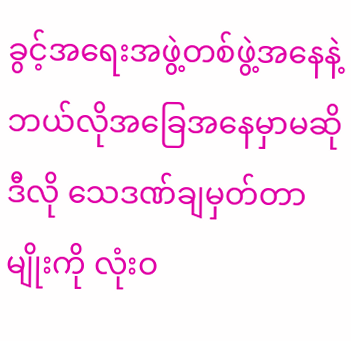ခွင့်အရေးအဖွဲ့တစ်ဖွဲ့အနေနဲ့ ဘယ်လိုအခြေအနေမှာမဆို ဒီလို သေဒဏ်ချမှတ်တာမျိုးကို လုံးဝ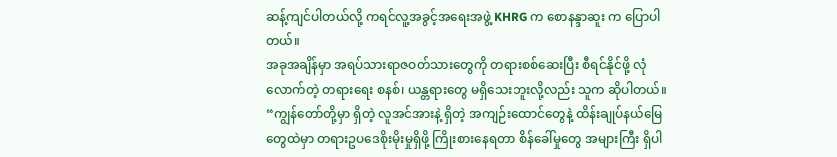ဆန့်ကျင်ပါတယ်လို့ ကရင်လူ့အခွင့်အရေးအဖွဲ့ KHRG က စောနန္ဒာဆူး က ပြောပါတယ်။
အခုအချိန်မှာ အရပ်သားရာဇဝတ်သားတွေကို တရားစစ်ဆေးပြီး စီရင်နိုင်ဖို့ လုံလောက်တဲ့ တရားရေး စနစ်၊ ယန္တရားတွေ မရှိသေးဘူးလို့လည်း သူက ဆိုပါတယ်။
“ကျွန်တော်တို့မှာ ရှိတဲ့ လူအင်အားနဲ့ ရှိတဲ့ အကျဉ်းထောင်တွေနဲ့ ထိန်းချုပ်နယ်မြေတွေထဲမှာ တရားဥပဒေစိုးမိုးမှုရှိဖို့ ကြိုးစားနေရတာ စိန်ခေါ်မှုတွေ အများကြီး ရှိပါ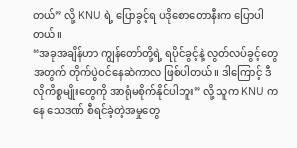တယ်” လို့ KNU ရဲ့ ပြောခွင့်ရ ပဒိုစောတောနီးက ပြောပါတယ်။
“အခုအချိန်ဟာ ကျွန်တော်တို့ရဲ့ ရပိုင်ခွင့်နဲ့ လွတ်လပ်ခွင့်တွေအတွက် တိုက်ပွဲဝင်နေဆဲကာလ ဖြစ်ပါတယ်။ ဒါကြောင့် ဒီလိုကိစ္စမျိုးတွေကို အာရုံမစိုက်နိုင်ပါဘူး” လို့ သူက KNU ကနေ သေဒဏ် စီရင်ခဲ့တဲ့အမှုတွေ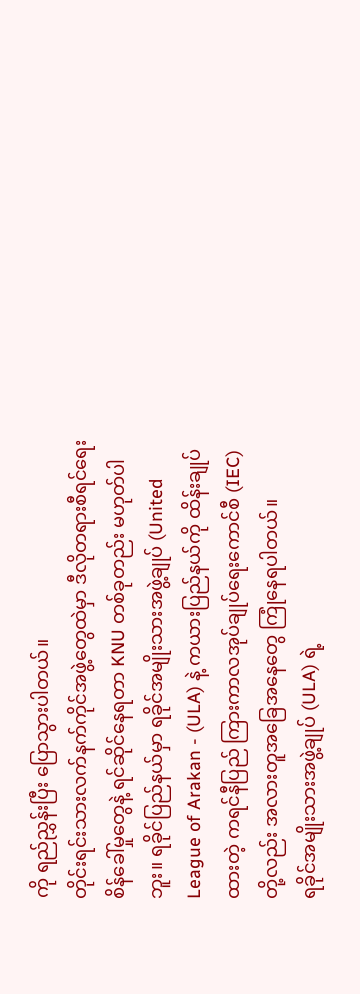ကို ရည်ညွှန်းပြီး ပြောသွားပါတယ်။
တိုင်းရင်းသားလက်နက်ကိုင်အဖွဲ့တွေထဲမှာ ဒီလိုတရားစီရင်ရေး စိန်ခေါ်မှုတွေနဲ့ ရင်ဆိုင်နေရတာ KNU တစ်ခုတည်း မဟုတ်ပါဘူး။ ရခိုင်ပြည်နယ်မှာ ရခိုင်အမျိုးသားအဖွဲ့ချုပ် (United League of Arakan - (ULA) နဲ့ ကယားပြည်နယ်ကို ထိန်းချုပ်ထားတဲ့ ကရင်နီပြည် ကြားကာလအုပ်ချုပ်ရေးကောင်စီ (IEC) တို့လည်း အလားတူအခြေအနေတွေ ကြုံနေရပါတယ်။
ရခိုင်အမျိုးသားအဖွဲ့ချုပ် (ULA) ရဲ့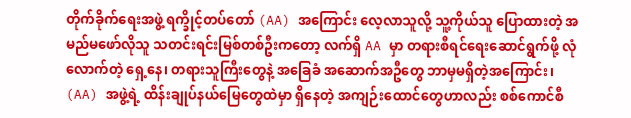တိုက်ခိုက်ရေးအဖွဲ့ ရက္ခိုင့်တပ်တော် (AA) အကြောင်း လေ့လာသူလို့ သူ့ကိုယ်သူ ပြောထားတဲ့ အမည်မဖော်လိုသူ သတင်းရင်းမြစ်တစ်ဦးကတော့ လက်ရှိ AA မှာ တရားစီရင်ရေးဆောင်ရွက်ဖို့ လုံလောက်တဲ့ ရှေ့နေ၊ တရားသူကြီးတွေနဲ့ အခြေခံ အဆောက်အဦတွေ ဘာမှမရှိတဲ့အကြောင်း၊ (AA) အဖွဲ့ရဲ့ ထိန်းချုပ်နယ်မြေတွေထဲမှာ ရှိနေတဲ့ အကျဉ်းထောင်တွေဟာလည်း စစ်ကောင်စီ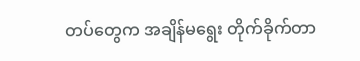တပ်တွေက အချိန်မရွေး တိုက်ခိုက်တာ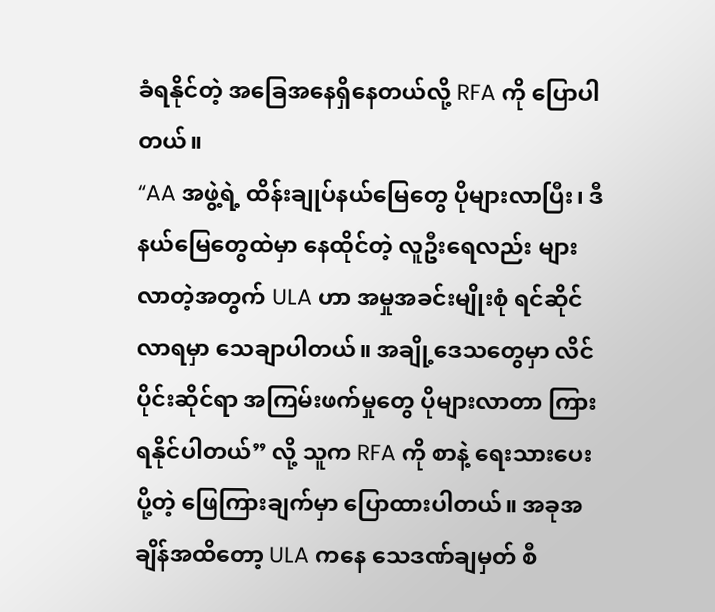ခံရနိုင်တဲ့ အခြေအနေရှိနေတယ်လို့ RFA ကို ပြောပါတယ်။
“AA အဖွဲ့ရဲ့ ထိန်းချုပ်နယ်မြေတွေ ပိုများလာပြီး၊ ဒီနယ်မြေတွေထဲမှာ နေထိုင်တဲ့ လူဦးရေလည်း များလာတဲ့အတွက် ULA ဟာ အမှုအခင်းမျိုးစုံ ရင်ဆိုင်လာရမှာ သေချာပါတယ်။ အချို့ဒေသတွေမှာ လိင်ပိုင်းဆိုင်ရာ အကြမ်းဖက်မှုတွေ ပိုများလာတာ ကြားရနိုင်ပါတယ်” လို့ သူက RFA ကို စာနဲ့ ရေးသားပေးပို့တဲ့ ဖြေကြားချက်မှာ ပြောထားပါတယ်။ အခုအချိန်အထိတော့ ULA ကနေ သေဒဏ်ချမှတ် စီ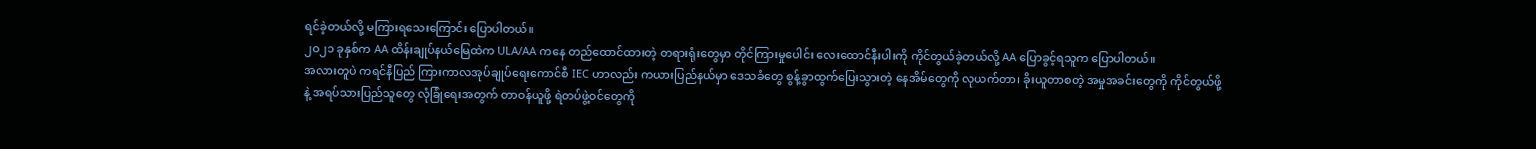ရင်ခဲ့တယ်လို့ မကြားရသေးကြောင်း ပြောပါတယ်။
၂ဝ၂၁ ခုနှစ်က AA ထိန်းချုပ်နယ်မြေထဲက ULA/AA ကနေ တည်ထောင်ထားတဲ့ တရားရုံးတွေမှာ တိုင်ကြားမှုပေါင်း လေးထောင်နီးပါးကို ကိုင်တွယ်ခဲ့တယ်လို့ AA ပြောခွင့်ရသူက ပြောပါတယ်။
အလားတူပဲ ကရင်နီပြည် ကြားကာလအုပ်ချုပ်ရေးကောင်စီ IEC ဟာလည်း ကယားပြည်နယ်မှာ ဒေသခံတွေ စွန့်ခွာထွက်ပြေးသွားတဲ့ နေအိမ်တွေကို လုယက်တာ၊ ခိုးယူတာစတဲ့ အမှုအခင်းတွေကို ကိုင်တွယ်ဖို့နဲ့ အရပ်သားပြည်သူတွေ လုံခြုံရေးအတွက် တာဝန်ယူဖို့ ရဲတပ်ဖွဲ့ဝင်တွေကို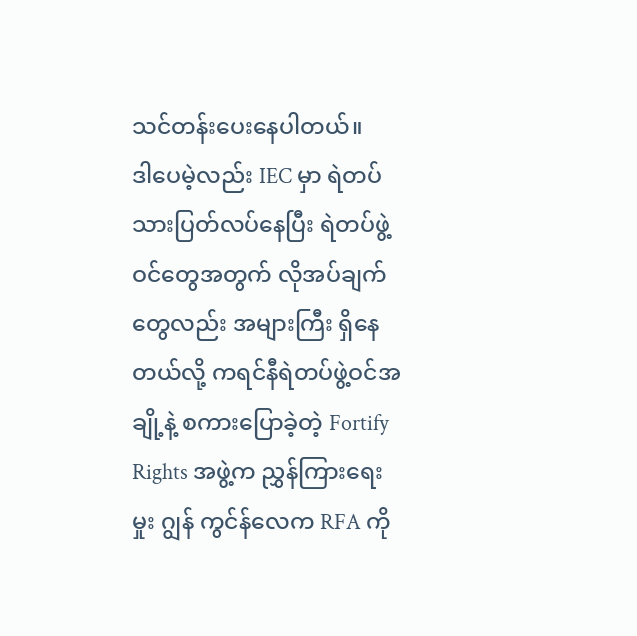သင်တန်းပေးနေပါတယ်။
ဒါပေမဲ့လည်း IEC မှာ ရဲတပ်သားပြတ်လပ်နေပြီး ရဲတပ်ဖွဲ့ဝင်တွေအတွက် လိုအပ်ချက်တွေလည်း အများကြီး ရှိနေတယ်လို့ ကရင်နီရဲတပ်ဖွဲ့ဝင်အချို့နဲ့ စကားပြောခဲ့တဲ့ Fortify Rights အဖွဲ့က ညွှန်ကြားရေးမှုး ဂျွန် ကွင်န်လေက RFA ကို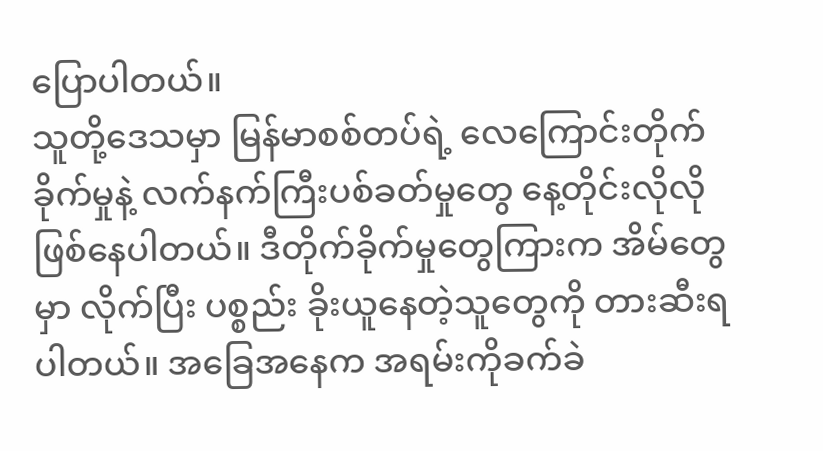ပြောပါတယ်။
သူတို့ဒေသမှာ မြန်မာစစ်တပ်ရဲ့ လေကြောင်းတိုက်ခိုက်မှုနဲ့ လက်နက်ကြီးပစ်ခတ်မှုတွေ နေ့တိုင်းလိုလို ဖြစ်နေပါတယ်။ ဒီတိုက်ခိုက်မှုတွေကြားက အိမ်တွေမှာ လိုက်ပြီး ပစ္စည်း ခိုးယူနေတဲ့သူတွေကို တားဆီးရပါတယ်။ အခြေအနေက အရမ်းကိုခက်ခဲ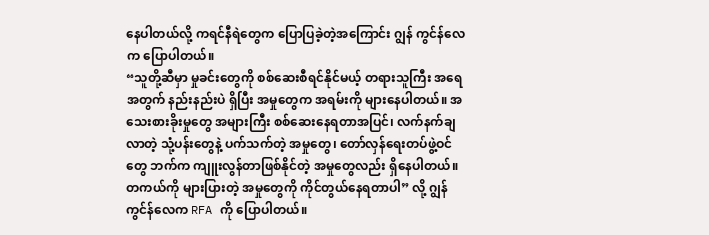နေပါတယ်လို့ ကရင်နီရဲတွေက ပြောပြခဲ့တဲ့အကြောင်း ဂျွန် ကွင်န်လေက ပြောပါတယ်။
“သူတို့ဆီမှာ မှုခင်းတွေကို စစ်ဆေးစီရင်နိုင်မယ့် တရားသူကြီး အရေအတွက် နည်းနည်းပဲ ရှိပြီး အမှုတွေက အရမ်းကို များနေပါတယ်။ အသေးစားခိုးမှုတွေ အများကြီး စစ်ဆေးနေရတာအပြင်၊ လက်နက်ချလာတဲ့ သုံ့ပန်းတွေနဲ့ ပက်သက်တဲ့ အမှုတွေ၊ တော်လှန်ရေးတပ်ဖွဲ့ဝင်တွေ ဘက်က ကျူးလွန်တာဖြစ်နိုင်တဲ့ အမှုတွေလည်း ရှိနေပါတယ်။ တကယ်ကို များပြားတဲ့ အမှုတွေကို ကိုင်တွယ်နေရတာပါ” လို့ ဂျွန် ကွင်န်လေက RFA ကို ပြောပါတယ်။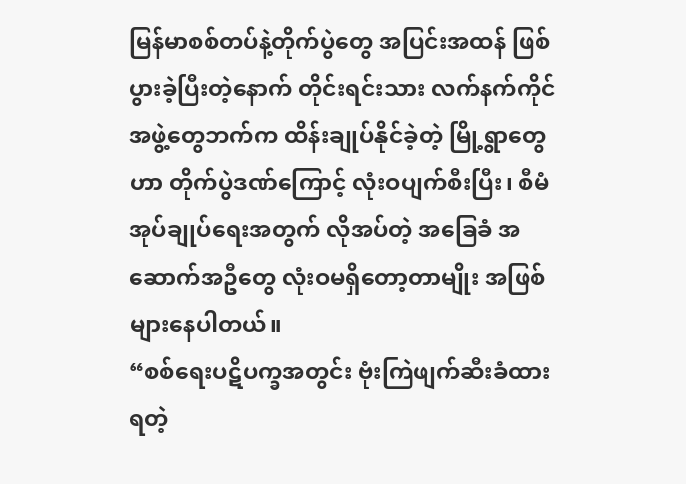မြန်မာစစ်တပ်နဲ့တိုက်ပွဲတွေ အပြင်းအထန် ဖြစ်ပွားခဲ့ပြီးတဲ့နောက် တိုင်းရင်းသား လက်နက်ကိုင် အဖွဲ့တွေဘက်က ထိန်းချုပ်နိုင်ခဲ့တဲ့ မြို့ရွာတွေဟာ တိုက်ပွဲဒဏ်ကြောင့် လုံးဝပျက်စီးပြီး၊ စီမံ အုပ်ချုပ်ရေးအတွက် လိုအပ်တဲ့ အခြေခံ အဆောက်အဦတွေ လုံးဝမရှိတော့တာမျိုး အဖြစ်များနေပါတယ်။
“စစ်ရေးပဋိပက္ခအတွင်း ဗုံးကြဲဖျက်ဆီးခံထားရတဲ့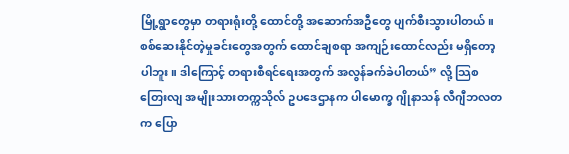မြို့ရွာတွေမှာ တရားရုံးတို့ ထောင်တို့ အဆောက်အဦတွေ ပျက်စီးသွားပါတယ်။ စစ်ဆေးနိုင်တဲ့မှုခင်းတွေအတွက် ထောင်ချစရာ အကျဉ်းထောင်လည်း မရှိတော့ပါဘူး။ ဒါကြောင့် တရားစီရင်ရေးအတွက် အလွန်ခက်ခဲပါတယ်” လို့ သြစတြေးလျ အမျိုးသားတက္ကသိုလ် ဥပဒေဌာနက ပါမောက္ခ ဂျိုနာသန် လီဂျီဘလတ က ပြော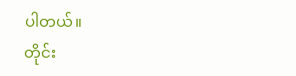ပါတယ်။
တိုင်း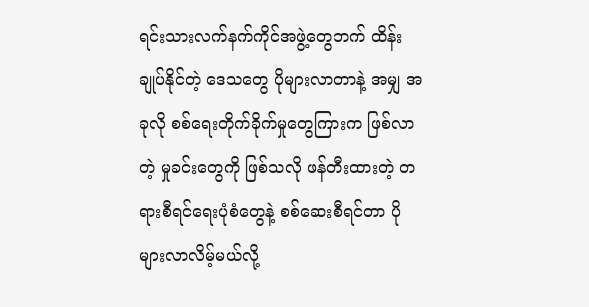ရင်းသားလက်နက်ကိုင်အဖွဲ့တွေဘက် ထိန်းချုပ်နိုင်တဲ့ ဒေသတွေ ပိုများလာတာနဲ့ အမျှ အခုလို စစ်ရေးတိုက်ခိုက်မှုတွေကြားက ဖြစ်လာတဲ့ မှုခင်းတွေကို ဖြစ်သလို ဖန်တီးထားတဲ့ တရားစီရင်ရေးပုံစံတွေနဲ့ စစ်ဆေးစီရင်တာ ပိုများလာလိမ့်မယ်လို့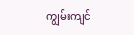ကျွမ်းကျင်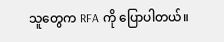သူတွေက RFA ကို ပြောပါတယ်။